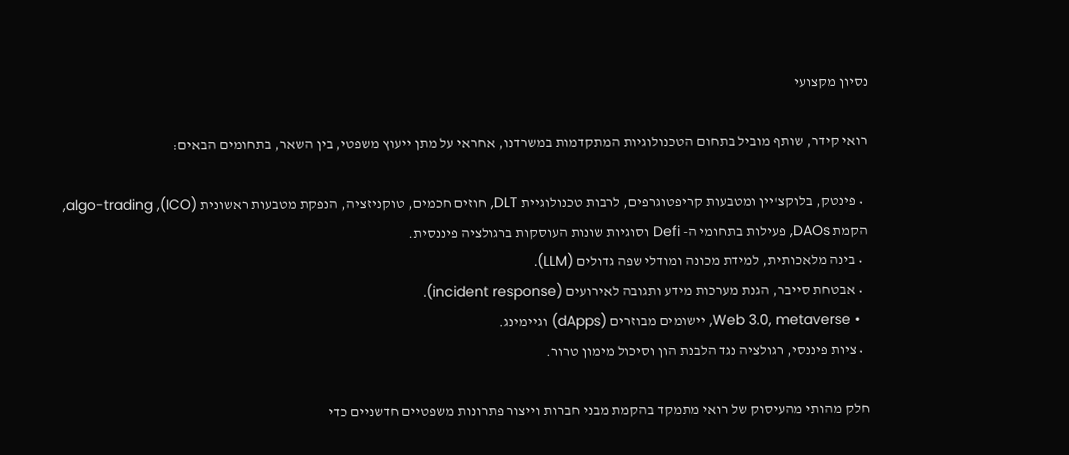נסיון מקצועי

רואי קידר, שותף מוביל בתחום הטכנולוגיות המתקדמות במשרדנו, אחראי על מתן ייעוץ משפטי, בין השאר, בתחומים הבאים:

  • פינטק, בלוקצ'יין ומטבעות קריפטוגרפים, לרבות טכנולוגיית DLT, חוזים חכמים, טוקניזציה, הנפקת מטבעות ראשונית (ICO), algo-trading, הקמת DAOs, פעילות בתחומי ה- Defi וסוגיות שונות העוסקות ברגולציה פיננסית.
  • בינה מלאכותית, למידת מכונה ומודלי שפה גדולים (LLM).
  • אבטחת סייבר, הגנת מערכות מידע ותגובה לאירועים (incident response).
  • Web 3.0, metaverse, יישומים מבוזרים (dApps) וגיימינג.
  • ציות פיננסי, רגולציה נגד הלבנת הון וסיכול מימון טרור.

חלק מהותי מהעיסוק של רואי מתמקד בהקמת מבני חברות וייצור פתרונות משפטיים חדשניים כדי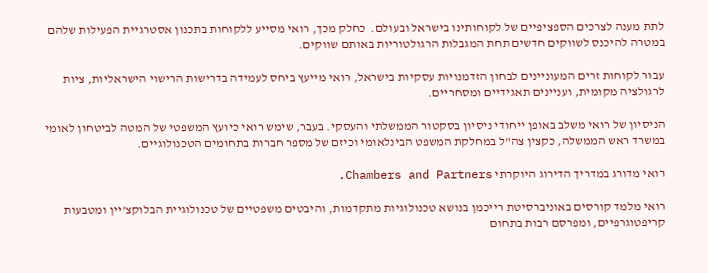לתת מענה לצרכים הספציפיים של לקוחותינו בישראל ובעולם.  כחלק מכך, רואי מסייע ללקוחות בתכנון אסטרגיית הפעילות שלהם במטרה להיכנס לשווקים חדשים תחת המגבלות הרגולטוריות באותם שווקים.

עבור לקוחות זרים המעוניינים לבחון הזדמנויות עסקיות בישראל, רואי מייעץ ביחס לעמידה בדרישות הרישוי הישראליות, ציות לרגולציה מקומית, ועניינים תאגידיים ומסחריים.

הניסיון של רואי משלב באופן ייחודי ניסיון בסקטור הממשלתי והעסקי. בעבר, שימש רואי כיועץ המשפטי של המטה לביטחון לאומי במשרד ראש הממשלה, כקצין צה"ל במחלקת המשפט הבינלאומי וכיזם של מספר חברות בתחומים הטכנולוגיים.

רואי מדורג במדריך הדירוג היוקרתי Chambers and Partners.

רואי מלמד קורסים באוניברסיטת רייכמן בנושא טכנולוגיות מתקדמות, והיבטים משפטיים של טכנולוגיית הבלוקצ'יין ומטבעות קריפטוגרפיים, ומפרסם רבות בתחום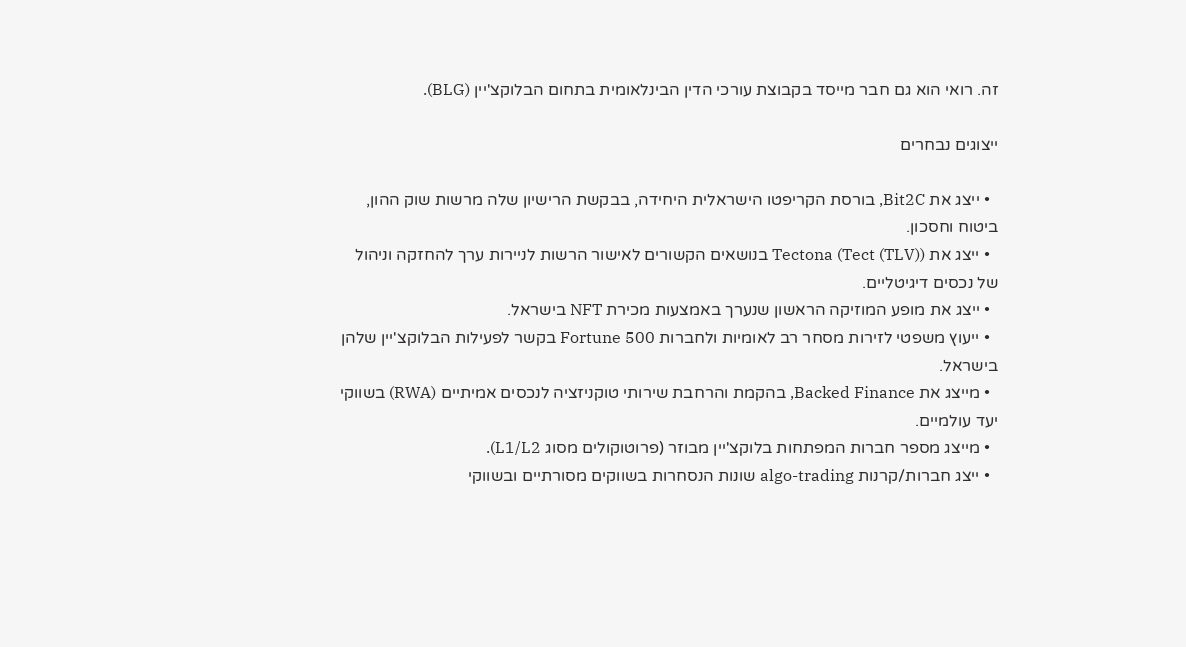זה. רואי הוא גם חבר מייסד בקבוצת עורכי הדין הבינלאומית בתחום הבלוקצ'יין (BLG).

ייצוגים נבחרים

  • ייצג את Bit2C, בורסת הקריפטו הישראלית היחידה, בבקשת הרישיון שלה מרשות שוק ההון, ביטוח וחסכון.
  • ייצג את Tectona (Tect (TLV)) בנושאים הקשורים לאישור הרשות לניירות ערך להחזקה וניהול של נכסים דיגיטליים.
  • ייצג את מופע המוזיקה הראשון שנערך באמצעות מכירת NFT בישראל.
  • ייעוץ משפטי לזירות מסחר רב לאומיות ולחברות Fortune 500 בקשר לפעילות הבלוקצ'יין שלהן בישראל.
  • מייצג את Backed Finance, בהקמת והרחבת שירותי טוקניזציה לנכסים אמיתיים (RWA) בשווקי יעד עולמיים.
  • מייצג מספר חברות המפתחות בלוקצ'יין מבוזר (פרוטוקולים מסוג L1/L2).
  • ייצג חברות/קרנות algo-trading שונות הנסחרות בשווקים מסורתיים ובשווקי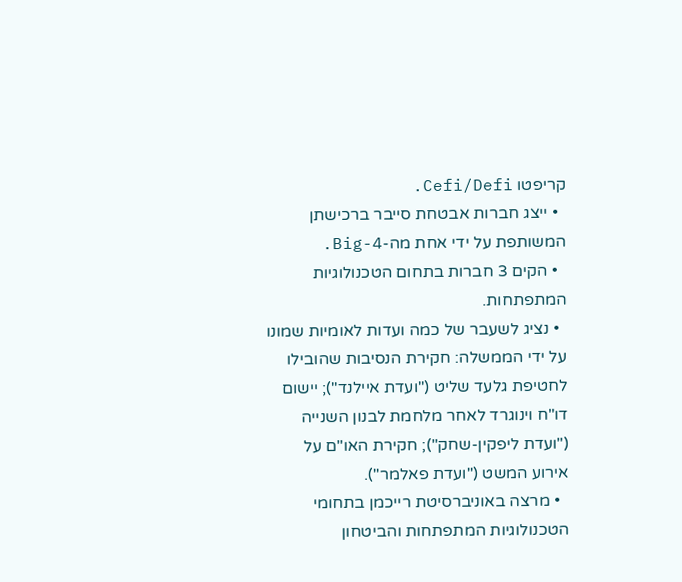קריפטו Cefi/Defi.
  • ייצג חברות אבטחת סייבר ברכישתן המשותפת על ידי אחת מה-Big-4.
  • הקים 3 חברות בתחום הטכנולוגיות המתפתחות.
  • נציג לשעבר של כמה ועדות לאומיות שמונו על ידי הממשלה: חקירת הנסיבות שהובילו לחטיפת גלעד שליט ("ועדת איילנד"); יישום דו"ח וינוגרד לאחר מלחמת לבנון השנייה ("ועדת ליפקין-שחק"); חקירת האו"ם על אירוע המשט ("ועדת פאלמר").
  • מרצה באוניברסיטת רייכמן בתחומי הטכנולוגיות המתפתחות והביטחון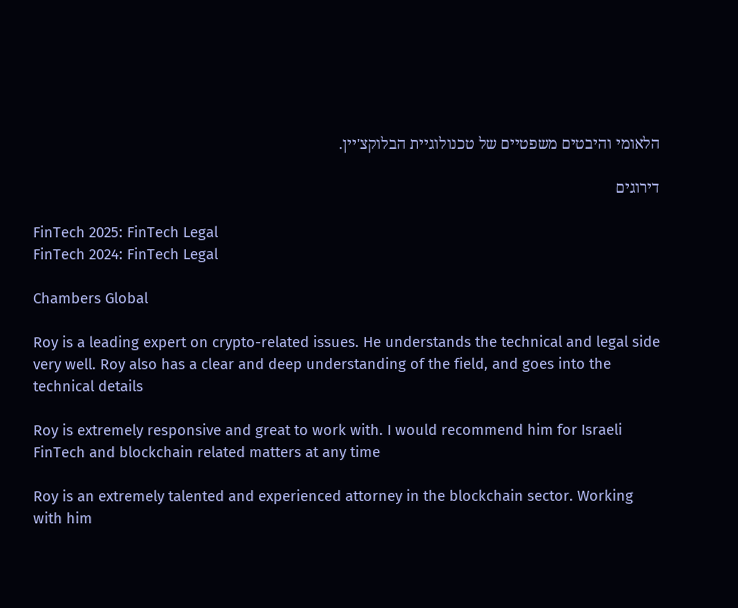הלאומי והיבטים משפטיים של טכנולוגיית הבלוקצ'יין.

דירוגים

FinTech 2025: FinTech Legal
FinTech 2024: FinTech Legal

Chambers Global

Roy is a leading expert on crypto-related issues. He understands the technical and legal side very well. Roy also has a clear and deep understanding of the field, and goes into the technical details

Roy is extremely responsive and great to work with. I would recommend him for Israeli FinTech and blockchain related matters at any time

Roy is an extremely talented and experienced attorney in the blockchain sector. Working with him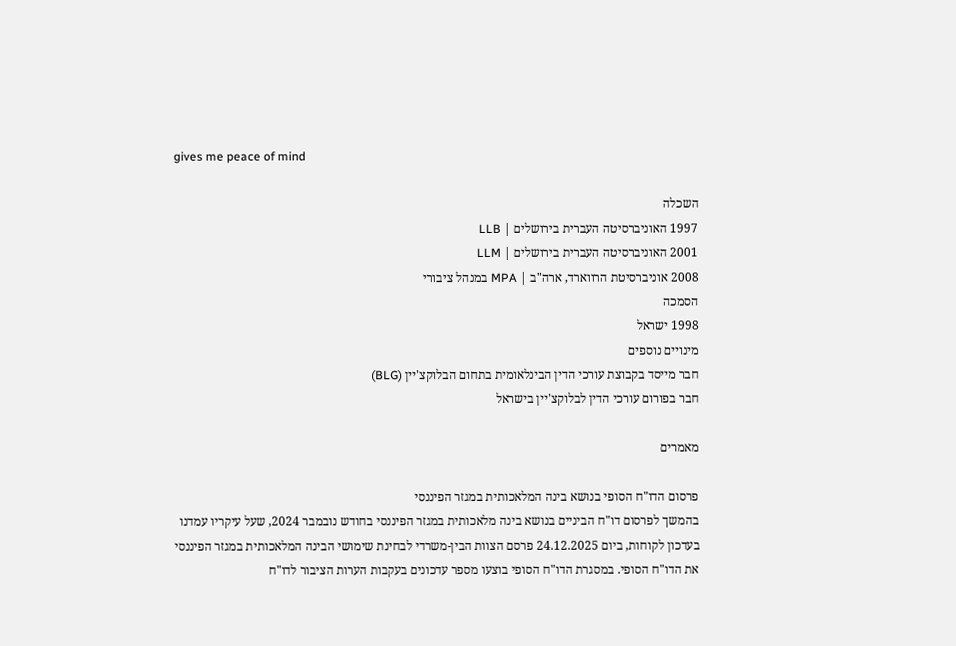gives me peace of mind

השכלה
1997 האוניברסיטה העברית בירושלים | LLB
2001 האוניברסיטה העברית בירושלים | LLM
2008 אוניברסיטת הרווארד, ארה"ב | MPA במנהל ציבורי
הסמכה
1998 ישראל
מינויים נוספים
חבר מייסד בקבוצת עורכי הדין הבינלאומית בתחום הבלוקצ'יין (BLG)
חבר בפורום עורכי הדין לבלוקצ'יין בישראל

מאמרים

פרסום הדו"ח הסופי בנושא בינה המלאכותית במגזר הפיננסי
בהמשך לפרסום דו"ח הביניים בנושא בינה מלאכותית במגזר הפיננסי בחודש נובמבר 2024, שעל עיקריו עמדנו בעדכון לקוחות, ביום 24.12.2025 פרסם הצוות הבין-משרדי לבחינת שימושי הבינה המלאכותית במגזר הפיננסי את הדו"ח הסופי. במסגרת הדו"ח הסופי בוצעו מספר עדכונים בעקבות הערות הציבור לדו"ח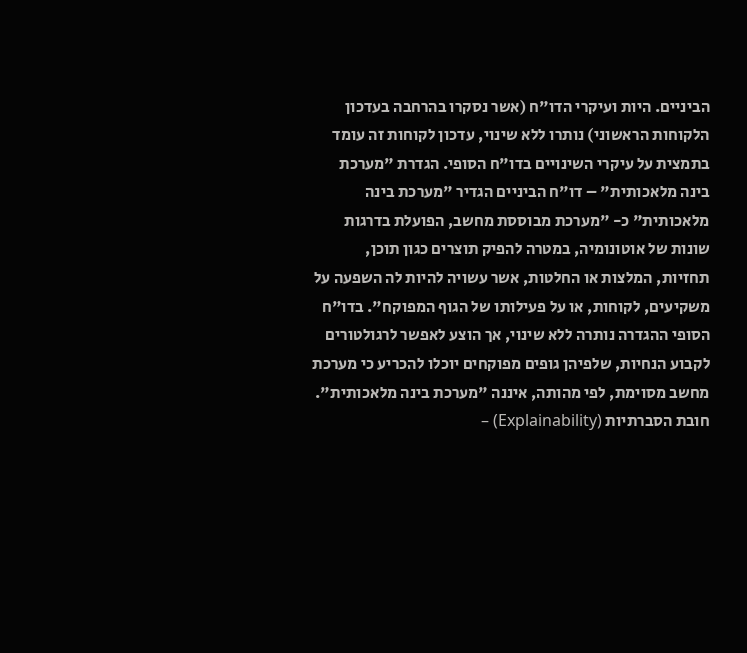הביניים. היות ועיקרי הדו"ח (אשר נסקרו בהרחבה בעדכון הלקוחות הראשוני) נותרו ללא שינוי, עדכון לקוחות זה עומד בתמצית על עיקרי השינויים בדו"ח הסופי. הגדרת "מערכת בינה מלאכותית" – דו"ח הביניים הגדיר "מערכת בינה מלאכותית" כ- "מערכת מבוססת מחשב, הפועלת בדרגות שונות של אוטונומיה, במטרה להפיק תוצרים כגון תוכן, תחזיות, המלצות או החלטות, אשר עשויה להיות לה השפעה על משקיעים, לקוחות, או על פעילותו של הגוף המפוקח". בדו"ח הסופי ההגדרה נותרה ללא שינוי, אך הוצע לאפשר לרגולטורים לקבוע הנחיות, שלפיהן גופים מפוקחים יוכלו להכריע כי מערכת מחשב מסוימת, לפי מהותה, איננה "מערכת בינה מלאכותית". חובת הסברתיות (Explainability) –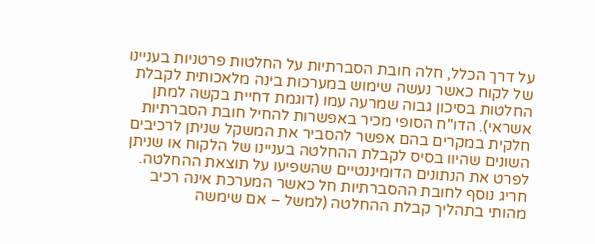על דרך הכלל, חלה חובת הסברתיות על החלטות פרטניות בעניינו של לקוח כאשר נעשה שימוש במערכות בינה מלאכותית לקבלת החלטות בסיכון גבוה שמרעה עמו (דוגמת דחיית בקשה למתן אשראי). הדו"ח הסופי מכיר באפשרות להחיל חובת הסברתיות חלקית במקרים בהם אפשר להסביר את המשקל שניתן לרכיבים השונים שהיוו בסיס לקבלת ההחלטה בעניינו של הלקוח או שניתן לפרט את הנתונים הדומיננטיים שהשפיעו על תוצאת ההחלטה. חריג נוסף לחובת ההסברתיות חל כאשר המערכת אינה רכיב מהותי בתהליך קבלת ההחלטה (למשל – אם שימשה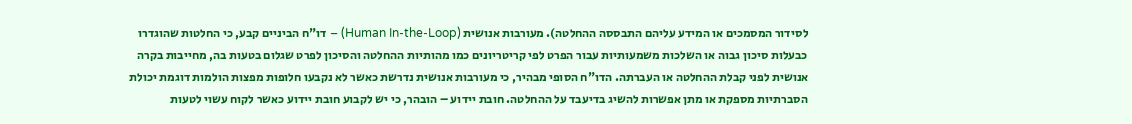לסידור המסמכים או המידע עליהם התבססה ההחלטה). מעורבות אנושית (Human In-the-Loop) – דו"ח הביניים קבע, כי החלטות שהוגדרו כבעלות סיכון גבוה או השלכות משמעותיות עבור הפרט לפי קריטריונים כמו מהותיות ההחלטה והסיכון לפרט שגלום בטעות בה, מחייבות בקרה אנושית לפני קבלת ההחלטה או העברתה. הדו"ח הסופי מבהיר, כי מעורבות אנושית נדרשת כאשר לא נקבעו חלופות מפצות הולמות דוגמת יכולת הסברתיות מספקת או מתן אפשרות להשיג בדיעבד על ההחלטה. חובת יידוע – הובהר, כי יש לקבוע חובת יידוע כאשר לקוח עשוי לטעות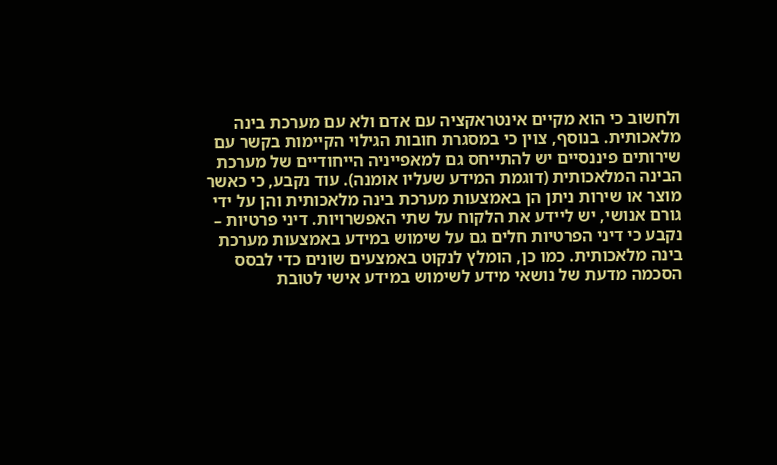ולחשוב כי הוא מקיים אינטראקציה עם אדם ולא עם מערכת בינה מלאכותית. בנוסף, צוין כי במסגרת חובות הגילוי הקיימות בקשר עם שירותים פיננסיים יש להתייחס גם למאפייניה הייחודיים של מערכת הבינה המלאכותית (דוגמת המידע שעליו אומנה). עוד נקבע, כי כאשר מוצר או שירות ניתן הן באמצעות מערכת בינה מלאכותית והן על ידי גורם אנושי, יש ליידע את הלקוח על שתי האפשרויות. דיני פרטיות – נקבע כי דיני הפרטיות חלים גם על שימוש במידע באמצעות מערכת בינה מלאכותית. כמו כן, הומלץ לנקוט באמצעים שונים כדי לבסס הסכמה מדעת של נושאי מידע לשימוש במידע אישי לטובת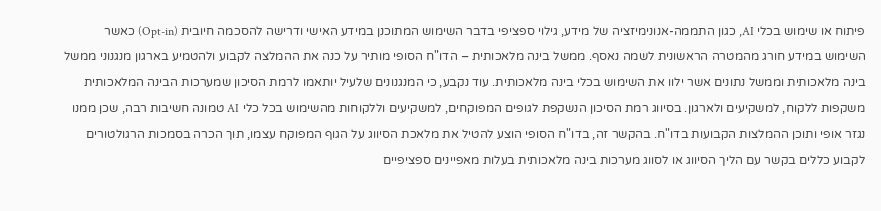פיתוח או שימוש בכלי AI, כגון התממה-אנונימיזציה של מידע, גילוי ספציפי בדבר השימוש המתוכנן במידע האישי ודרישה להסכמה חיובית (Opt-in) כאשר השימוש במידע חורג מהמטרה הראשונית לשמה נאסף. ממשל בינה מלאכותית – הדו"ח הסופי מותיר על כנה את ההמלצה לקבוע ולהטמיע בארגון מנגנוני ממשל בינה מלאכותית וממשל נתונים אשר ילוו את השימוש בכלי בינה מלאכותית. עוד נקבע, כי המנגנונים שלעיל יותאמו לרמת הסיכון שמערכות הבינה המלאכותית משקפות ללקוח, למשקיעים ולארגון. בסיווג רמת הסיכון הנשקפת לגופים המפוקחים, למשקיעים וללקוחות מהשימוש בכל כלי AI טמונה חשיבות רבה, שכן ממנו נגזר אופי ותוכן ההמלצות הקבועות בדו"ח. בהקשר זה, בדו"ח הסופי הוצע להטיל את מלאכת הסיווג על הגוף המפוקח עצמו, תוך הכרה בסמכות הרגולטורים לקבוע כללים בקשר עם הליך הסיווג או לסווג מערכות בינה מלאכותית בעלות מאפיינים ספציפיים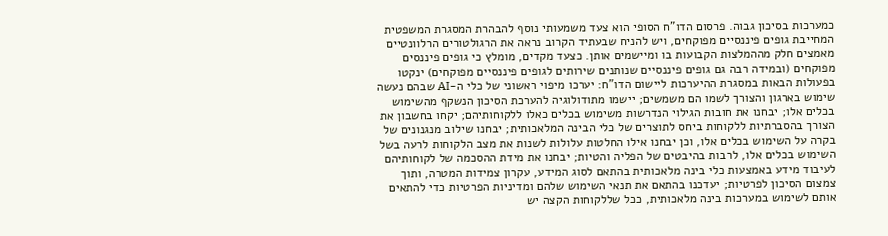כמערכות בסיכון גבוה. פרסום הדו"ח הסופי הוא צעד משמעותי נוסף להבהרת המסגרת המשפטית המחייבת גופים פיננסיים מפוקחים, ויש להניח שבעתיד הקרוב נראה את הרגולטורים הרלוונטיים מאמצים חלק מההמלצות הקבועות בו ומיישמים אותן. כצעד מקדים, מומלץ כי גופים פיננסים מפוקחים (ובמידה רבה גם גופים פיננסיים שנותנים שירותים לגופים פיננסיים מפוקחים) ינקטו בפעולות הבאות במסגרת ההיערכות ליישום הדו"ח: יערכו מיפוי ראשוני של כלי ה-AI שבהם נעשה שימוש בארגון והצורך לשמו הם משמשים; יישמו מתודולוגיה להערכת הסיכון הנשקף מהשימוש בכלים אלו; יבחנו את חובות הגילוי הנדרשות משימוש בכלים כאלו ללקוחותיהם; יקחו בחשבון את הצורך בהסברתיות ללקוחות ביחס לתוצרים של כלי הבינה המלאכותית; יבחנו שילוב מנגנונים של בקרה על השימוש בכלים אלו, וכן יבחנו אילו החלטות עלולות לשנות את מצב הלקוחות לרעה בשל השימוש בכלים אלו, לרבות בהיבטים של הפליה והטיות; יבחנו את מידת ההסכמה של לקוחותיהם לעיבוד מידע באמצעות כלי בינה מלאכותית בהתאם לסוג המידע, עקרון צמידות המטרה, ותוך צמצום הסיכון לפרטיות; יעדכנו בהתאם את תנאי השימוש שלהם ומדיניות הפרטיות כדי להתאים אותם לשימוש במערכות בינה מלאכותית, ככל שללקוחות הקצה יש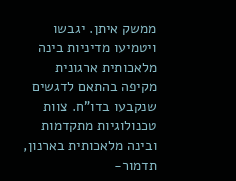ממשק איתן. יגבשו ויטמיעו מדיניות בינה מלאכותית ארגונית מקיפה בהתאם לדגשים שנקבעו בדו"ח. צוות טכנולוגיות מתקדמות ובינה מלאכותית בארנון, תדמור-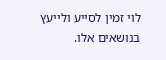לוי זמין לסייע ולייעץ בנושאים אלו.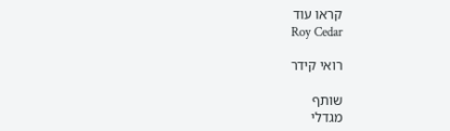קראו עוד
Roy Cedar

רואי קידר

שותף
מגדלי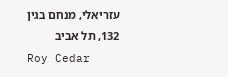עזריאלי, מנחם בגין 132, תל אביב
Roy Cedar